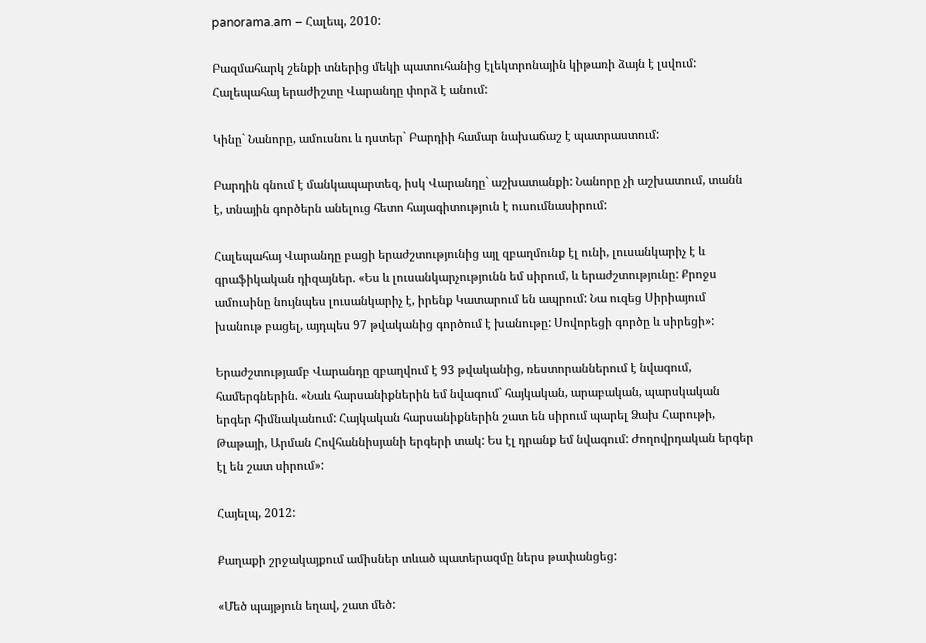panorama.am – Հալեպ, 2010:

Բազմահարկ շենքի տներից մեկի պատուհանից էլեկտրոնային կիթառի ձայն է լսվում: Հալեպահայ երաժիշտը Վարանդը փորձ է անում:

Կինը` Նանորը, ամուսնու և դստեր` Բարդիի համար նախաճաշ է պատրաստում:

Բարդին գնում է մանկապարտեզ, իսկ Վարանդը` աշխատանքի: Նանորը չի աշխատում, տանն է, տնային գործերն անելուց հետո հայագիտություն է ուսումնասիրում:

Հալեպահայ Վարանդը բացի երաժշտությունից այլ զբաղմունք էլ ունի, լուսանկարիչ է և գրաֆիկական դիզայներ. «Ես և լուսանկարչությունն եմ սիրում, և երաժշտությունը: Քրոջս ամուսինը նույնպես լուսանկարիչ է, իրենք Կատարում են ապրում: Նա ուզեց Սիրիայում խանութ բացել, այդպես 97 թվականից գործում է խանութը: Սովորեցի գործը և սիրեցի»:

Երաժշտությամբ Վարանդը զբաղվում է 93 թվականից, ռեստորաններում է նվագում, համերգներին. «Նաև հարսանիքներին եմ նվագում` հայկական, արաբական, պարսկական երգեր հիմնականում: Հայկական հարսանիքներին շատ են սիրում պարել Ձախ Հարութի, Թաթայի, Արման Հովհաննիսյանի երգերի տակ: Ես էլ դրանք եմ նվագում: Ժողովրդական երգեր էլ են շատ սիրում»:

Հայելպ, 2012:

Քաղաքի շրջակայքում ամիսներ տևած պատերազմը ներս թափանցեց:

«Մեծ պայթյուն եղավ, շատ մեծ: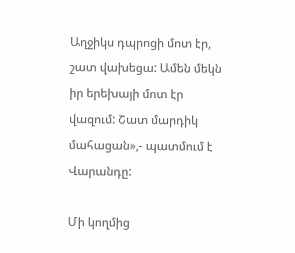Աղջիկս դպրոցի մոտ էր, շատ վախեցա: Ամեն մեկն իր երեխայի մոտ էր վազում: Շատ մարդիկ մահացան»,- պատմում է Վարանդը:

Մի կողմից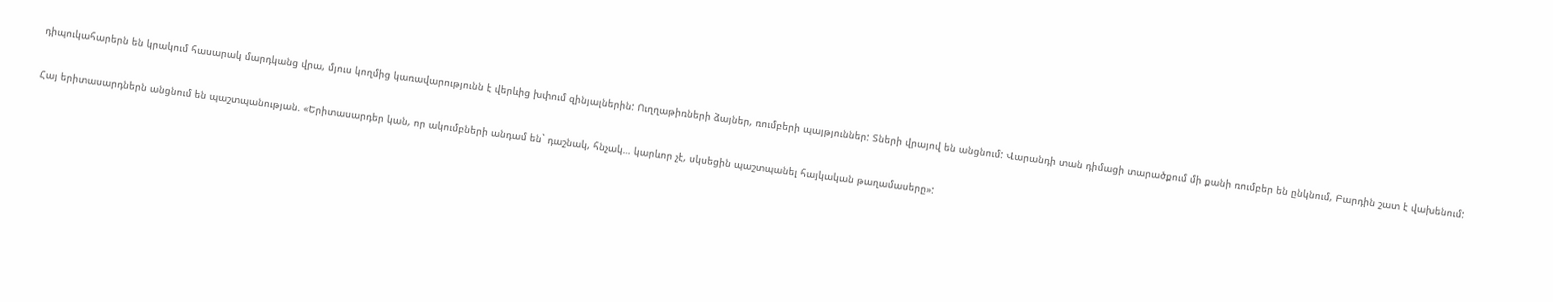դիպուկահարերն են կրակում հասարակ մարդկանց վրա, մյուս կողմից կառավարությունն է վերևից խփում զինյալներին: Ուղղաթիռների ձայներ, ռումբերի պայթյուններ: Տների վրայով են անցնում: Վարանդի տան դիմացի տարածքում մի քանի ռումբեր են ընկնում, Բարդին շատ է վախենում:

Հայ երիտասարդներն անցնում են պաշտպանության. «Երիտասարդեր կան, որ ակումբների անդամ են` դաշնակ, հնչակ… կարևոր չէ, սկսեցին պաշտպանել հայկական թաղամասերը»: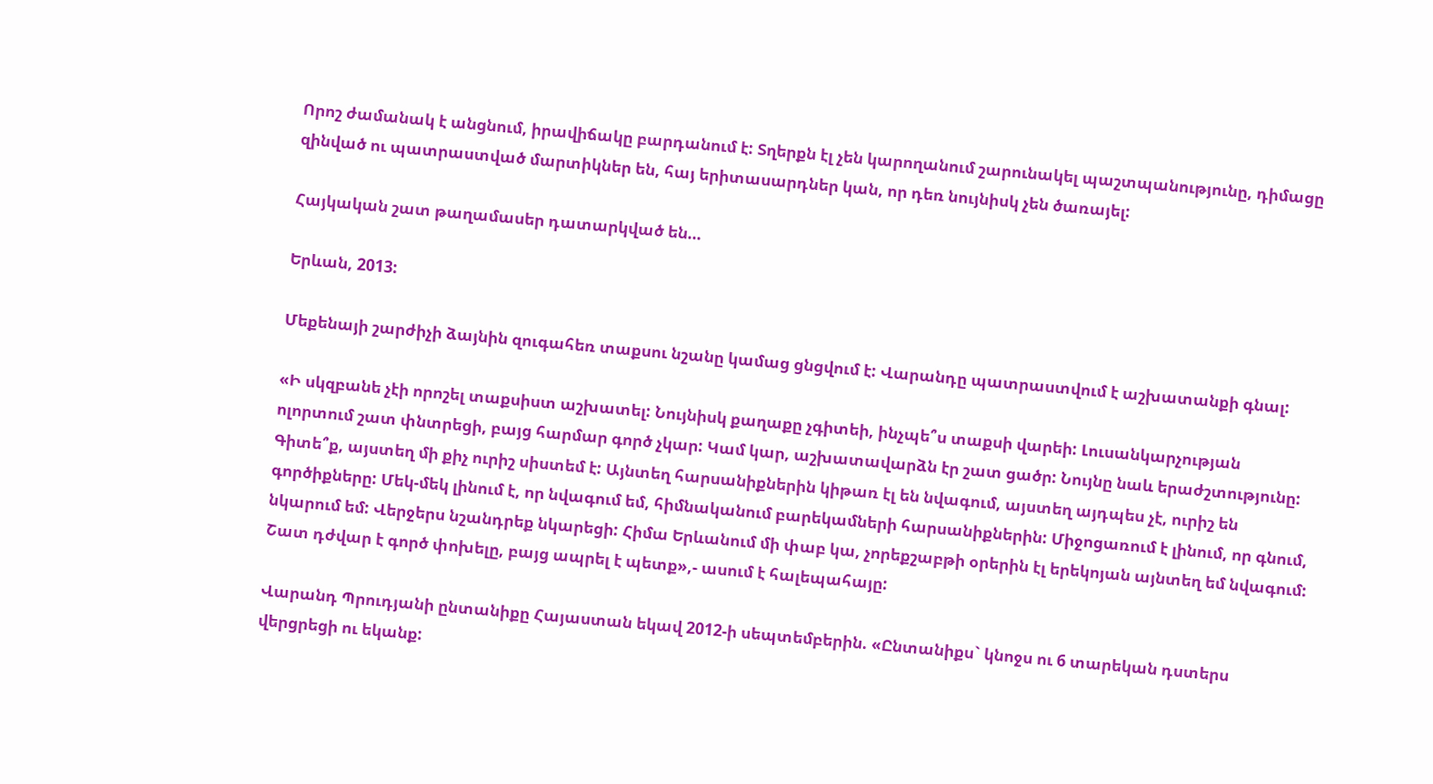Որոշ ժամանակ է անցնում, իրավիճակը բարդանում է: Տղերքն էլ չեն կարողանում շարունակել պաշտպանությունը, դիմացը զինված ու պատրաստված մարտիկներ են, հայ երիտասարդներ կան, որ դեռ նույնիսկ չեն ծառայել:

Հայկական շատ թաղամասեր դատարկված են…

Երևան, 2013:

Մեքենայի շարժիչի ձայնին զուգահեռ տաքսու նշանը կամաց ցնցվում է: Վարանդը պատրաստվում է աշխատանքի գնալ:

«Ի սկզբանե չէի որոշել տաքսիստ աշխատել: Նույնիսկ քաղաքը չգիտեի, ինչպե՞ս տաքսի վարեի: Լուսանկարչության ոլորտում շատ փնտրեցի, բայց հարմար գործ չկար: Կամ կար, աշխատավարձն էր շատ ցածր: Նույնը նաև երաժշտությունը: Գիտե՞ք, այստեղ մի քիչ ուրիշ սիստեմ է: Այնտեղ հարսանիքներին կիթառ էլ են նվագում, այստեղ այդպես չէ, ուրիշ են գործիքները: Մեկ-մեկ լինում է, որ նվագում եմ, հիմնականում բարեկամների հարսանիքներին: Միջոցառում է լինում, որ գնում, նկարում եմ: Վերջերս նշանդրեք նկարեցի: Հիմա Երևանում մի փաբ կա, չորեքշաբթի օրերին էլ երեկոյան այնտեղ եմ նվագում: Շատ դժվար է գործ փոխելը, բայց ապրել է պետք»,- ասում է հալեպահայը:

Վարանդ Պրուդյանի ընտանիքը Հայաստան եկավ 2012-ի սեպտեմբերին. «Ընտանիքս` կնոջս ու 6 տարեկան դստերս վերցրեցի ու եկանք: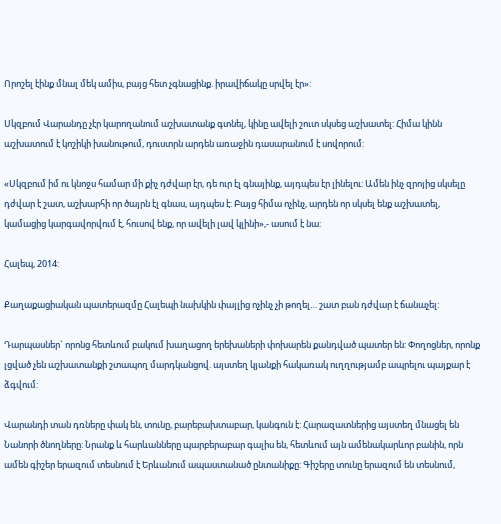Որոշել էինք մնալ մեկ ամիս, բայց հետ չգնացինք. իրավիճակը սրվել էր»:

Սկզբում Վարանդը չէր կարողանում աշխատանք գտնել, կինը ավելի շուտ սկսեց աշխատել: Հիմա կինն աշխատում է կոշիկի խանութում, դուստրն արդեն առաջին դասարանում է սովորում:

«Սկզբում իմ ու կնոջս համար մի քիչ դժվար էր, դե ուր էլ գնայինք, այդպես էր լինելու: Ամեն ինչ զրոյից սկսելը դժվար է շատ, աշխարհի որ ծայրն էլ գնաս, այդպես է: Բայց հիմա ոչինչ, արդեն որ սկսել ենք աշխատել, կամացից կարգավորվում է, հուսով ենք, որ ավելի լավ կլինի»,- ասում է նա:

Հալեպ, 2014:

Քաղաքացիական պատերազմը Հալեպի նախկին փայլից ոչինչ չի թողել… շատ բան դժվար է ճանաչել:

Դարպասներ` որոնց հետևում բակում խաղացող երեխաների փոխարեն քանդված պատեր են: Փողոցներ, որոնք լցված չեն աշխատանքի շտապող մարդկանցով. այստեղ կյանքի հակառակ ուղղությամբ ապրելու պայքար է ձգվում:

Վարանդի տան դռները փակ են, տունը, բարեբախտաբար, կանգուն է: Հարազատներից այստեղ մնացել են Նանորի ծնողները: Նրանք և հարևանները պարբերաբար գալիս են, հետևում այն ամենակարևոր բանին, որն ամեն գիշեր երազում տեսնում է Երևանում ապաստանած ընտանիքը: Գիշերը տունը երազում են տեսնում,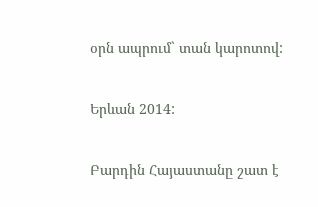օրն ապրում` տան կարոտով:

Երևան 2014:

Բարդին Հայաստանը շատ է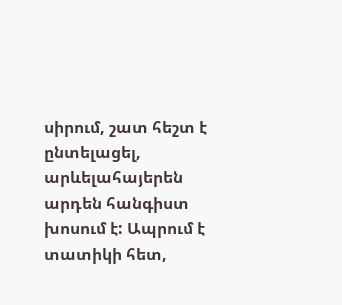սիրում, շատ հեշտ է ընտելացել, արևելահայերեն արդեն հանգիստ խոսում է: Ապրում է տատիկի հետ,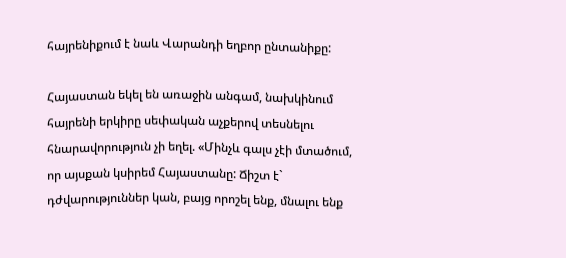հայրենիքում է նաև Վարանդի եղբոր ընտանիքը:

Հայաստան եկել են առաջին անգամ, նախկինում հայրենի երկիրը սեփական աչքերով տեսնելու հնարավորություն չի եղել. «Մինչև գալս չէի մտածում, որ այսքան կսիրեմ Հայաստանը: Ճիշտ է` դժվարություններ կան, բայց որոշել ենք, մնալու ենք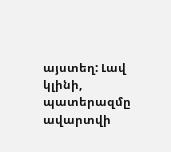այստեղ: Լավ կլինի, պատերազմը ավարտվի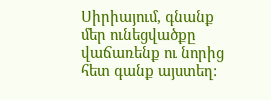Սիրիայում, գնանք մեր ունեցվածքը վաճառենք ու նորից հետ գանք այստեղ: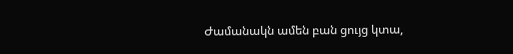Ժամանակն ամեն բան ցույց կտա,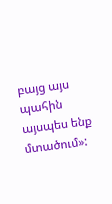բայց այս պահին այսպես ենք մտածում»: